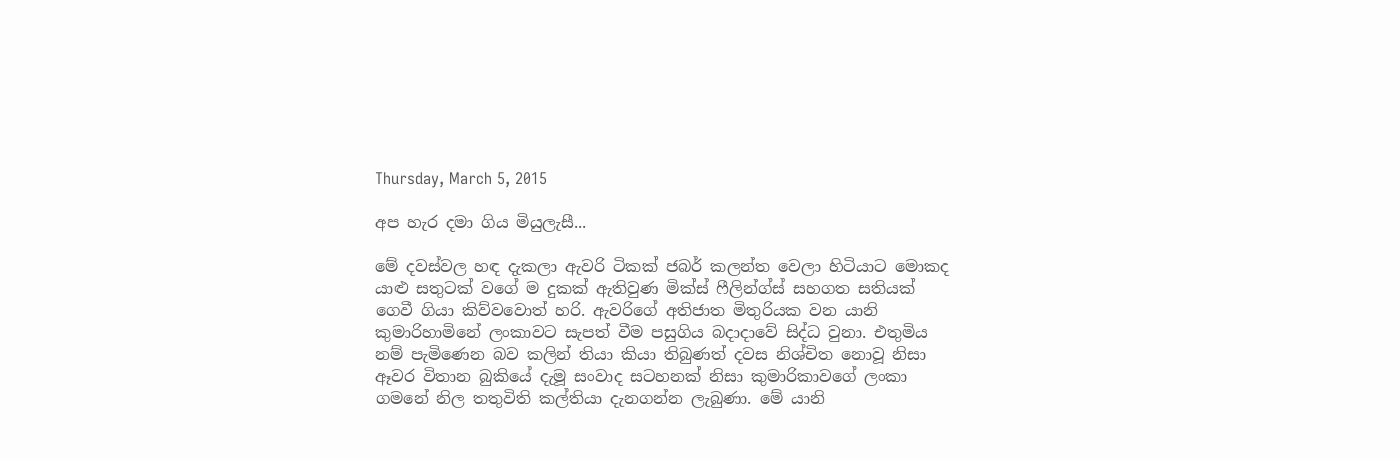Thursday, March 5, 2015

අප හැර දමා ගිය මියුලැසී...

මේ දවස්වල හඳ දැකලා ඇවරි ටිකක් ජබර් කලන්ත වෙලා හිටියාට මොකද යාළු සතුටක් වගේ ම දුකක් ඇතිවුණ මික්ස් ෆීලින්ග්ස් සහගත සතියක් ගෙවී ගියා කිව්වවොත් හරි. ඇවරිගේ අතිජාත මිතුරියක වන යානි කුමාරිහාමිනේ ලංකාවට සැපත් වීම පසුගිය බදාදාවේ සිද්ධ වුනා. එතුමිය නම් පැමිණෙන බව කලින් තියා කියා තිබුණත් දවස නිශ්චිත නොවූ නිසා ඈවර විතාන බුකියේ දැමූ සංවාද සටහනක් නිසා කුමාරිකාවගේ ලංකා ගමනේ නිල තතුවිති කල්තියා දැනගන්න ලැබුණා. මේ යානි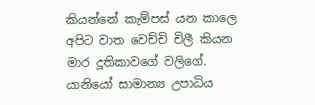කියන්නේ කැම්පස් යන කාලෙ අපිට වාත වෙච්චි චිලී කියන මාර දූතිකාවගේ වලිගේ. යානියෝ සාමාන්‍ය උපාධිය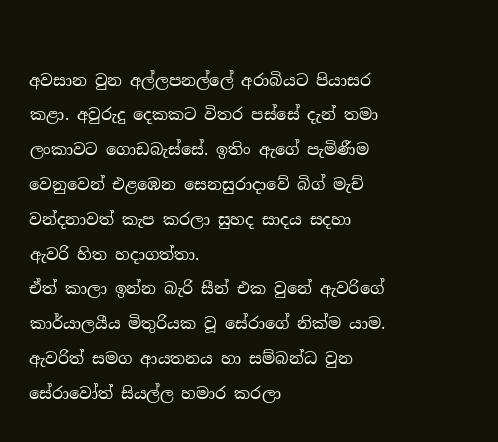අවසාන වුන අල්ලපනල්ලේ අරාබියට පියාසර කළා. අවුරුදු දෙකකට විතර පස්සේ දැන් තමා ලංකාවට ගොඩබැස්සේ. ඉතිං ඇගේ පැමිණීම වෙනුවෙන් එළඹෙන සෙනසුරාදාවේ බිග් මැච් වන්දනාවත් කැප කරලා සුහද සාදය සදහා ඇවරි හිත හදාගත්තා.
ඒත් කාලා ඉන්න බැරි සීන් එක වුනේ ඇවරිගේ කාර්යාලයීය මිතුරියක වූ සේරාගේ නික්ම යාම. ඇවරිත් සමග ආයතනය හා සම්බන්ධ වුන සේරාවෝත් සියල්ල හමාර කරලා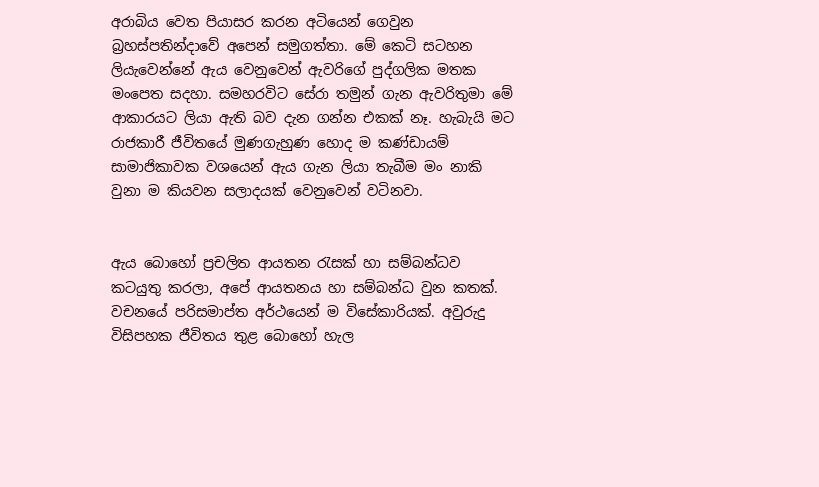අරාබිය වෙත පියාසර කරන අටියෙන් ගෙවුන බ්‍රහස්පතින්දාවේ අපෙන් සමුගත්තා. මේ කෙටි සටහන ලියැවෙන්නේ ඇය වෙනුවෙන් ඇවරිගේ පුද්ගලික මතක මංපෙත සදහා. සමහරවිට සේරා තමුන් ගැන ඇවරිතුමා මේ ආකාරයට ලියා ඇති බව දැන ගන්න එකක් නෑ. හැබැයි මට රාජකාරී ජීවිතයේ මුණගැහුණ හොද ම කණ්ඩායම් සාමාජිකාවක වශයෙන් ඇය ගැන ලියා තැබීම මං නාකි වුනා ම කියවන සලාදයක් වෙනුවෙන් වටිනවා.


ඇය බොහෝ ප්‍රචලිත ආයතන රැසක් හා සම්බන්ධව කටයුතු කරලා, අපේ ආයතනය හා සම්බන්ධ වුන කතක්. වචනයේ පරිසමාප්ත අර්ථයෙන් ම විසේකාරියක්. අවුරුදු විසිපහක ජීවිතය තුළ බොහෝ හැල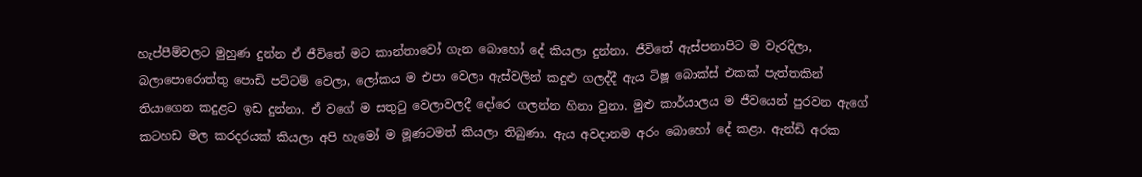හැප්පීම්වලට මුහුණ දුන්න ඒ ජීවිතේ මට කාන්තාවෝ ගැන බොහෝ දේ කියලා දුන්නා. ජීවිතේ ඇස්පනාපිට ම වැරදිලා, බලාපොරොත්තු පොඩි පට්ටම් වෙලා, ලෝකය ම එපා වෙලා ඇස්වලින් කදුළු ගලද්දී ඇය ටිෂූ බොක්ස් එකක් පැත්තකින් තියාගෙන කදුළට ඉඩ දුන්නා. ඒ වගේ ම සතුටු වෙලාවලදී දෝරෙ ගලන්න හිනා වුනා. මුළු කාර්යාලය ම ජීවයෙන් පුරවන ඇගේ කටහඩ මල කරදරයක් කියලා අපි හැමෝ ම මූණටමත් කියලා තිබුණා. ඇය අවදානම අරං බොහෝ දේ කළා. ඇන්ඩි අරක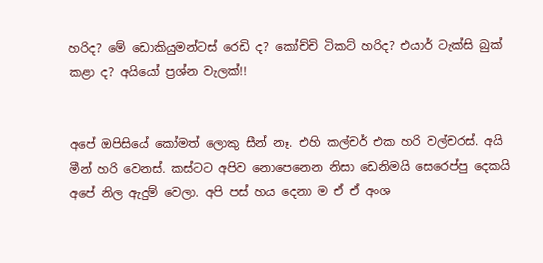හරිද? මේ ඩොකියුමන්ටස් රෙඩි ද? කෝච්චි ටිකට් හරිද? එයාර් ටැක්සි බුක් කළා ද? අයියෝ ප්‍රශ්න වැලක්!!


අපේ ඔපිසියේ කෝමත් ලොකු සීන් නෑ. එහි කල්චර් එක හරි වල්චරස්. අයි මීන් හරි වෙනස්. කස්ටට අපිව නොපෙනෙන නිසා ඩෙනිමයි සෙරෙප්පු දෙකයි අපේ නිල ඇදුම් වෙලා. අපි පස් හය දෙනා ම ඒ ඒ අංශ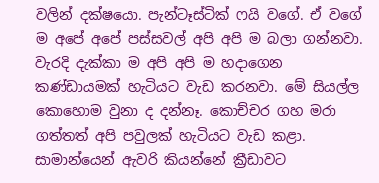වලින් දක්ෂයො. පැන්ටෑස්ටික් ෆයි වගේ. ඒ වගේ ම අපේ අපේ පස්සවල් අපි අපි ම බලා ගන්නවා. වැරදි දැක්කා ම අපි අපි ම හදාගෙන කණ්ඩායමක් හැටියට වැඩ කරනවා. මේ සියල්ල කොහොම වුනා ද දන්නෑ. කොච්චර ගහ මරා ගත්තත් අපි පවුලක් හැටියට වැඩ කළා. සාමාන්යෙන් ඇවරි කියන්නේ ක්‍රීඩාවට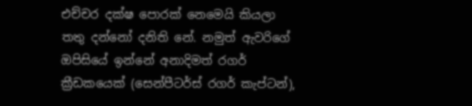එච්චර දක්ෂ පොරක් නෙමෙයි කියලා තතු දන්නෝ දනිති නේ. නමුත් ඇවරිගේ ඔපිසියේ ඉන්නේ අනාදිමත් රගර් ක්‍රීඩකයෙක් (සෙන්පීටර්ස් රගර් කැප්ටන්),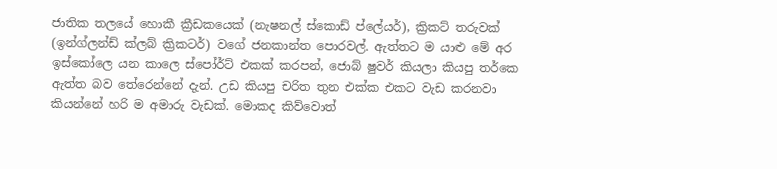ජාතික තලයේ හොකී ක්‍රීඩකයෙක් (නැෂනල් ස්කොඩ් ප්ලේයර්), ක්‍රිකට් තරුවක් (ඉන්ග්ලන්ඩ් ක්ලබ් ක්‍රිකටර්) වගේ ජනකාන්ත පොරවල්. ඇත්තට ම යාළු මේ අර ඉස්කෝලෙ යන කාලෙ ස්පෝර්ට් එකක් කරපන්, ජොබ් ෂුවර් කියලා කියපු තර්කෙ ඇත්ත බව තේරෙන්නේ දැන්. උඩ කියපු චරිත තුන එක්ක එකට වැඩ කරනවා කියන්නේ හරි ම අමාරු වැඩක්. මොකද කිව්වොත්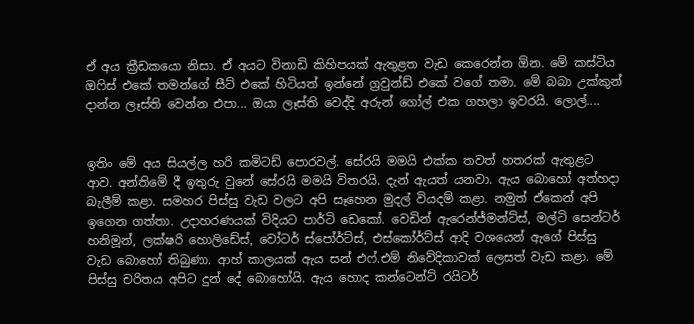ඒ අය ක්‍රීඩකයො නිසා. ඒ අයට විනාඩි කිහිපයක් ඇතුළත වැඩ කෙරෙන්න ඕන. මේ කස්ටිය ඔෆිස් එකේ තමන්ගේ සීට් එකේ හිටියත් ඉන්නේ ග්‍රවුන්ඩ් එකේ වගේ තමා. මේ බබා උක්කුන් දාන්න ලෑස්ති වෙන්න එපා... ඔයා ලෑස්ති වෙද්දි අරුන් ගෝල් එක ගහලා ඉවරයි. ලොල්....


ඉතිං මේ අය සියල්ල හරි කමිටඩ් පොරවල්. සේරයි මමයි එක්ක තවත් හතරක් ඇතුළට ආව. අන්තිමේ දී ඉතුරු වුනේ සේරයි මමයි විතරයි. දැන් ඇයත් යනවා. ඇය බොහෝ අත්හදා බැලීම් කළා. සමහර පිස්සු වැඩ වලට අපි සෑහෙන මුදල් වියදම් කළා. නමුත් ඒකෙන් අපි ඉගෙන ගත්තා. උදාහරණයක් විදියට පාර්ටි ඩෙකෝ. වෙඩින් ඇරෙන්ජ්මන්ට්ස්, මල්ටි සෙන්ටර් හනිමූන්, ලක්ෂරි හොලිඩේස්, වෝටර් ස්පෝර්ට්ස්, එස්කෝර්ට්ස් ආදි වශයෙන් ඇගේ පිස්සු වැඩ බොහෝ තිබුණා. ආහ් කාලයක් ඇය සන් එෆ්.එම් නිවේදිකාවක් ලෙසත් වැඩ කළා. මේ පිස්සු චරිතය අපිට දුන් දේ බොහෝයි. ඇය හොද කන්ටෙන්ට් රයිටර්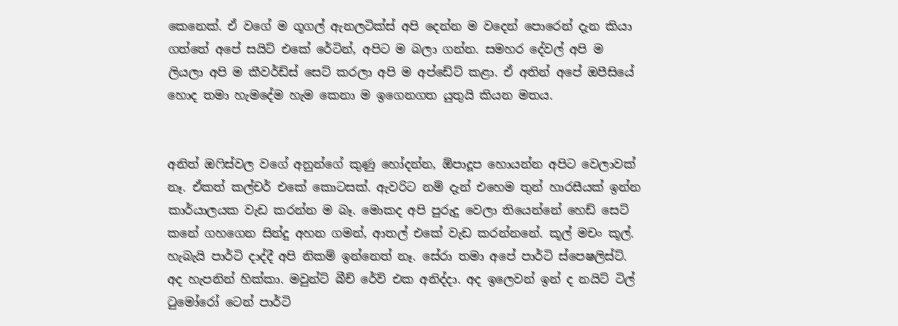කෙනෙක්. ඒ වගේ ම ගූගල් ඇනලටික්ස් අපි දෙන්න ම වදෙන් පොරෙන් දැන කියා ගත්තේ අපේ සයිට් එකේ රේටින්, අපිට ම බලා ගන්න. සමහර දේවල් අපි ම ලියලා අපි ම කීවර්ඩ්ස් සෙට් කරලා අපි ම අප්ඩේට් කළා. ඒ අතින් අපේ ඔපීසියේ හොද තමා හැමදේම හැම කෙනා ම ඉගෙනගත යුතුයි කියන මතය.


අනිත් ඔෆිස්වල වගේ අනුන්ගේ කුණු හෝදන්න, ඕපාදූප හොයන්න අපිට වෙලාවක් නෑ. ඒකත් කල්චර් එකේ කොටසක්. ඇවරිට නම් දැන් එහෙම තුන් හාරසීයක් ඉන්න කාර්යාලයක වැඩ කරන්න ම බෑ. මොකද අපි පුරුදු වෙලා තියෙන්නේ හෙඩ් සෙට් කනේ ගහගෙන සින්දු අහන ගමන්, ආතල් එකේ වැඩ කරන්නනේ. කූල් මචං කූල්.  හැබැයි පාර්ටි දාද්දී අපි නිකම් ඉන්නෙත් නෑ. සේරා තමා අපේ පාර්ටි ස්පෙෂලිස්ට්. අද හැපනින් හික්කා. මවුන්ට් බීච් රේව් එක අනිද්දා. අද ඉලෙවන් ඉන් ද නයිට් ටිල් ටුමෝරෝ ටෙන් පාර්ටි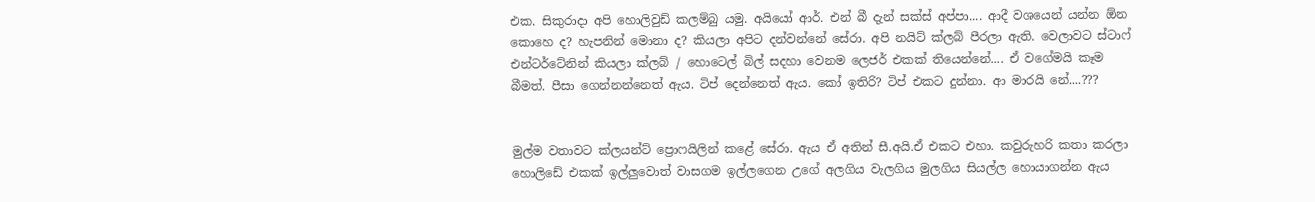එක. සිකුරාදා අපි හොලිවුඩ් කලම්බු යමු. අයියෝ ආර්. එන් බී දැන් සක්ස් අප්පා.... ආදී වශයෙන් යන්න ඕන කොහෙ ද? හැපනින් මොනා ද? කියලා අපිට දන්වන්නේ සේරා. අපි නයිට් ක්ලබ් පීරලා ඇති. වෙලාවට ස්ටාෆ් එන්ටර්ටේනින් කියලා ක්ලබ් / හොටෙල් බිල් සදහා වෙනම ලෙජර් එකක් තියෙන්නේ.... ඒ වගේමයි කෑම බීමත්. පීසා ගෙන්නන්නෙත් ඇය. ටිප් දෙන්නෙත් ඇය. කෝ ඉතිරි? ටිප් එකට දුන්නා. ආ මාරයි නේ....???


මුල්ම වතාවට ක්ලයන්ට් ප්‍රොෆයිලින් කළේ සේරා. ඇය ඒ අතින් සී.අයි.ඒ එකට එහා. කවුරුහරි කතා කරලා හොලිඩේ එකක් ඉල්ලුවොත් වාසගම ඉල්ලගෙන උගේ අලගිය වැලගිය මුලගිය සියල්ල හොයාගන්න ඇය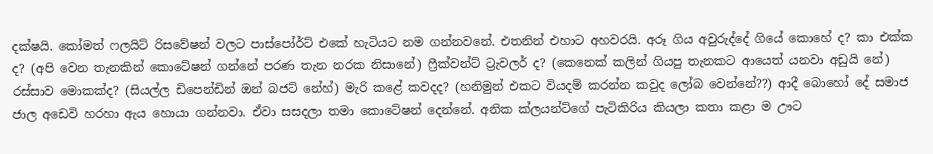දක්ෂයි. කෝමත් ෆලයිට් රිසවේෂන් වලට පාස්පෝර්ට් එකේ හැටියට නම ගන්නවනේ. එතනින් එහාට අහවරයි. අරූ ගිය අවුරුද්දේ ගියේ කොහේ ද? කා එක්ක ද? (අපි වෙන තැනකින් කොටේෂන් ගන්නේ පරණ තැන නරක නිසානේ) ෆ්‍රීක්වන්ට් ට්‍රැවලර් ද? (කෙනෙක් කලින් ගියපු තැනකට ආයෙත් යනවා අඩුයි නේ) රස්සාව මොකක්ද? (සියල්ල ඩිපෙන්ඩින් ඔන් බජට් නේහ්) මැරි කළේ කවදද? (හනිමුන් එකට වියදම් කරන්න කවුද ලෝබ වෙන්නේ??) ආදී බොහෝ දේ සමාජ ජාල අඩෙවි හරහා ඇය හොයා ගන්නවා. ඒවා සසදලා තමා කොටේෂන් දෙන්නේ. අනික ක්ලයන්ට්ගේ පැටිකිරිය කියලා කතා කළා ම ඌට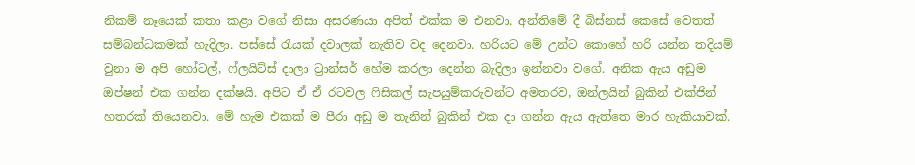නිකම් නෑයෙක් කතා කළා වගේ නිසා අසරණයා අපිත් එක්ක ම එනවා. අන්තිමේ දී බිස්නස් කෙසේ වෙතත් සම්බන්ධකමක් හැදිලා. පස්සේ රැයක් දවාලක් නැතිව වද දෙනවා. හරියට මේ උන්ට කොහේ හරි යන්න තදියම් වුනා ම අපි හෝටල්, ෆ්ලයිට්ස් දාලා ට්‍රාන්සර් හේම කරලා දෙන්න බැදිලා ඉන්නවා වගේ. අනික ඇය අඩුම ඔප්ෂන් එක ගන්න දක්ෂයි. අපිට ඒ ඒ රටවල ෆිසිකල් සැපයුම්කරුවන්ට අමතරව, ඔන්ලයින් බුකින් එක්ජින් හතරක් තියෙනවා. මේ හැම එකක් ම පීරා අඩු ම තැනින් බුකින් එක දා ගන්න ඇය ඇත්තෙ මාර හැකියාවක්.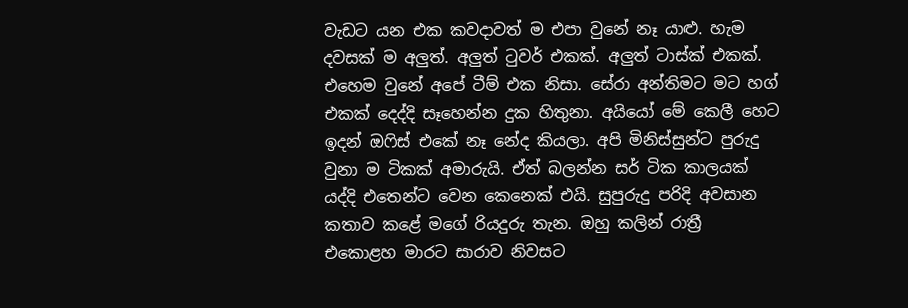වැඩට යන එක කවදාවත් ම එපා වුනේ නෑ යාළු. හැම දවසක් ම අලුත්. අලුත් ටුවර් එකක්. අලුත් ටාස්ක් එකක්. එහෙම වුනේ අපේ ටීම් එක නිසා. සේරා අන්තිමට මට හග් එකක් දෙද්දි සෑහෙන්න දුක හිතුනා. අයියෝ මේ කෙලී හෙට ඉදන් ඔෆිස් එකේ නෑ නේද කියලා. අපි මිනිස්සුන්ට පුරුදු වුනා ම ටිකක් අමාරුයි. ඒත් බලන්න සර් ටික කාලයක් යද්දි එතෙන්ට වෙන කෙනෙක් එයි. සුපුරුදු පරිදි අවසාන කතාව කළේ මගේ රියදුරු තැන. ඔහු කලින් රාත්‍රී එකොළහ මාරට සාරාව නිවසට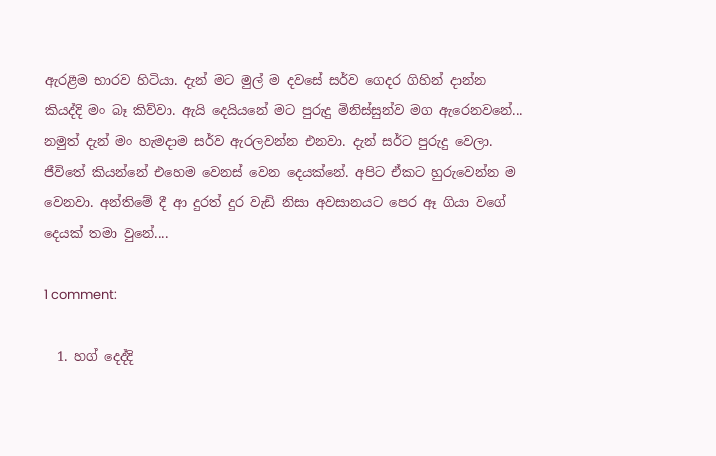ඇරළීම භාරව හිටියා. දැන් මට මුල් ම දවසේ සර්ව ගෙදර ගිහින් දාන්න කියද්දි මං බෑ කිව්වා. ඇයි දෙයියනේ මට පුරුදු මිනිස්සුන්ව මග ඇරෙනවනේ... නමුත් දැන් මං හැමදාම සර්ව ඇරලවන්න එනවා. දැන් සර්ට පුරුදු වෙලා. ජීවිතේ කියන්නේ එහෙම වෙනස් වෙන දෙයක්නේ. අපිට ඒකට හුරුවෙන්න ම වෙනවා. අන්තිමේ දී ආ දුරත් දුර වැඩි නිසා අවසානයට පෙර ඈ ගියා වගේ දෙයක් තමා වුනේ....

1 comment:

  1. හග් දෙද්දි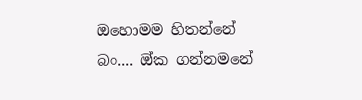ඔහොමම හිතන්නේ බං.... ඔ්ක ගන්නමනේ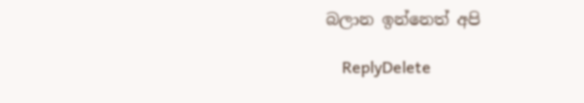බලාන ඉන්නෙත් අපි

    ReplyDelete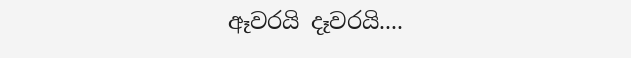ඈවරයි දෑවරයි....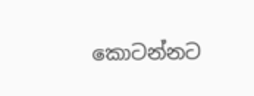කොටන්නට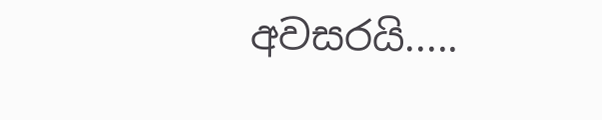අවසරයි.....